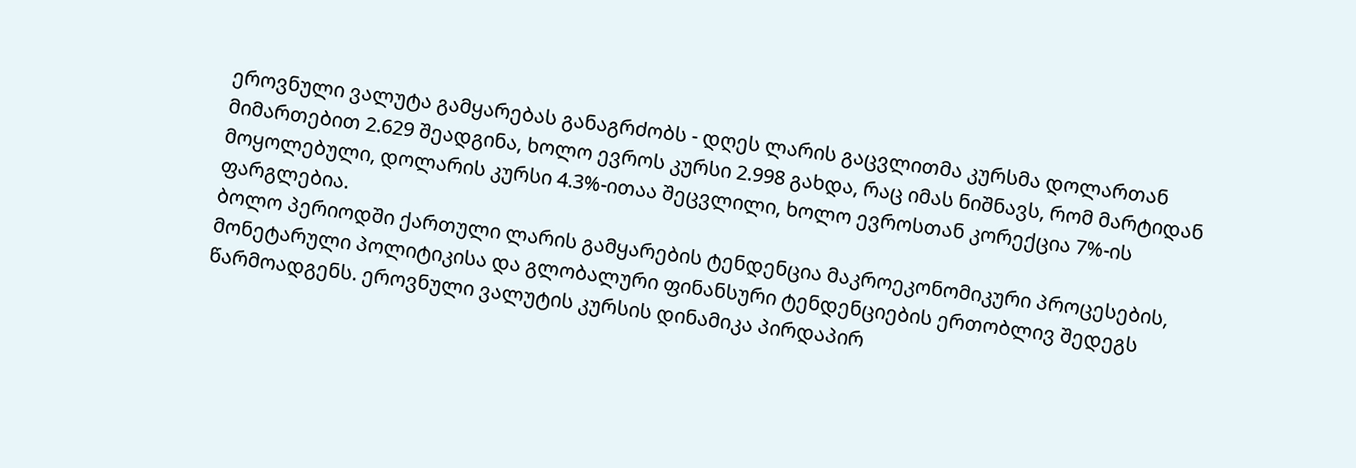ეროვნული ვალუტა გამყარებას განაგრძობს - დღეს ლარის გაცვლითმა კურსმა დოლართან მიმართებით 2.629 შეადგინა, ხოლო ევროს კურსი 2.998 გახდა, რაც იმას ნიშნავს, რომ მარტიდან მოყოლებული, დოლარის კურსი 4.3%-ითაა შეცვლილი, ხოლო ევროსთან კორექცია 7%-ის ფარგლებია.
ბოლო პერიოდში ქართული ლარის გამყარების ტენდენცია მაკროეკონომიკური პროცესების, მონეტარული პოლიტიკისა და გლობალური ფინანსური ტენდენციების ერთობლივ შედეგს წარმოადგენს. ეროვნული ვალუტის კურსის დინამიკა პირდაპირ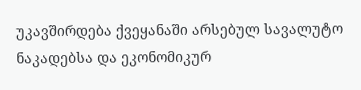უკავშირდება ქვეყანაში არსებულ სავალუტო ნაკადებსა და ეკონომიკურ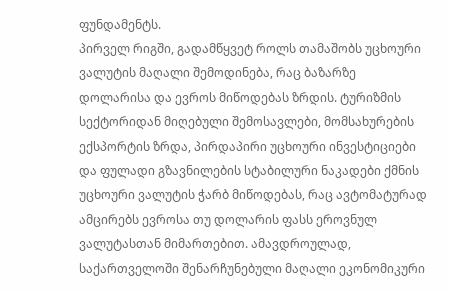ფუნდამენტს.
პირველ რიგში, გადამწყვეტ როლს თამაშობს უცხოური ვალუტის მაღალი შემოდინება, რაც ბაზარზე დოლარისა და ევროს მიწოდებას ზრდის. ტურიზმის სექტორიდან მიღებული შემოსავლები, მომსახურების ექსპორტის ზრდა, პირდაპირი უცხოური ინვესტიციები და ფულადი გზავნილების სტაბილური ნაკადები ქმნის უცხოური ვალუტის ჭარბ მიწოდებას, რაც ავტომატურად ამცირებს ევროსა თუ დოლარის ფასს ეროვნულ ვალუტასთან მიმართებით. ამავდროულად, საქართველოში შენარჩუნებული მაღალი ეკონომიკური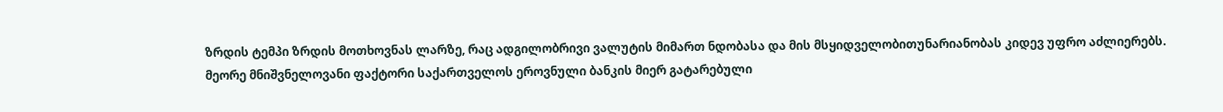ზრდის ტემპი ზრდის მოთხოვნას ლარზე, რაც ადგილობრივი ვალუტის მიმართ ნდობასა და მის მსყიდველობითუნარიანობას კიდევ უფრო აძლიერებს.
მეორე მნიშვნელოვანი ფაქტორი საქართველოს ეროვნული ბანკის მიერ გატარებული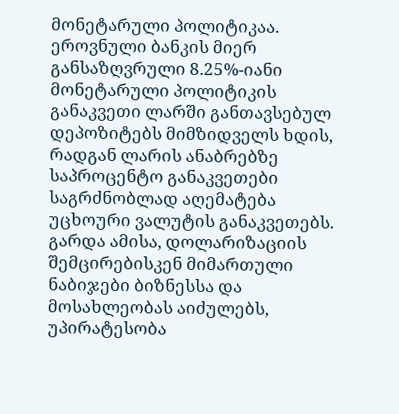მონეტარული პოლიტიკაა. ეროვნული ბანკის მიერ განსაზღვრული 8.25%-იანი მონეტარული პოლიტიკის განაკვეთი ლარში განთავსებულ დეპოზიტებს მიმზიდველს ხდის, რადგან ლარის ანაბრებზე საპროცენტო განაკვეთები საგრძნობლად აღემატება უცხოური ვალუტის განაკვეთებს. გარდა ამისა, დოლარიზაციის შემცირებისკენ მიმართული ნაბიჯები ბიზნესსა და მოსახლეობას აიძულებს, უპირატესობა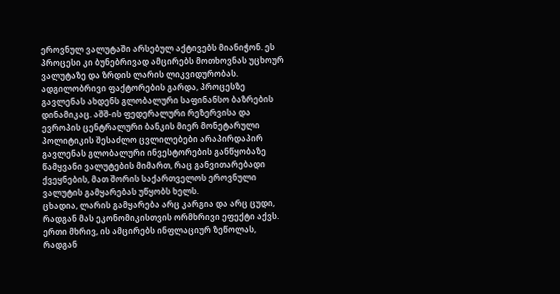ეროვნულ ვალუტაში არსებულ აქტივებს მიანიჭონ. ეს პროცესი კი ბუნებრივად ამცირებს მოთხოვნას უცხოურ ვალუტაზე და ზრდის ლარის ლიკვიდურობას.
ადგილობრივი ფაქტორების გარდა, პროცესზე გავლენას ახდენს გლობალური საფინანსო ბაზრების დინამიკაც. აშშ-ის ფედერალური რეზერვისა და ევროპის ცენტრალური ბანკის მიერ მონეტარული პოლიტიკის შესაძლო ცვლილებები არაპირდაპირ გავლენას გლობალური ინვესტორების განწყობაზე წამყვანი ვალუტების მიმართ, რაც განვითარებადი ქვეყნების, მათ შორის საქართველოს ეროვნული ვალუტის გამყარებას უწყობს ხელს.
ცხადია, ლარის გამყარება არც კარგია და არც ცუდი, რადგან მას ეკონომიკისთვის ორმხრივი ეფექტი აქვს. ერთი მხრივ, ის ამცირებს ინფლაციურ ზეწოლას, რადგან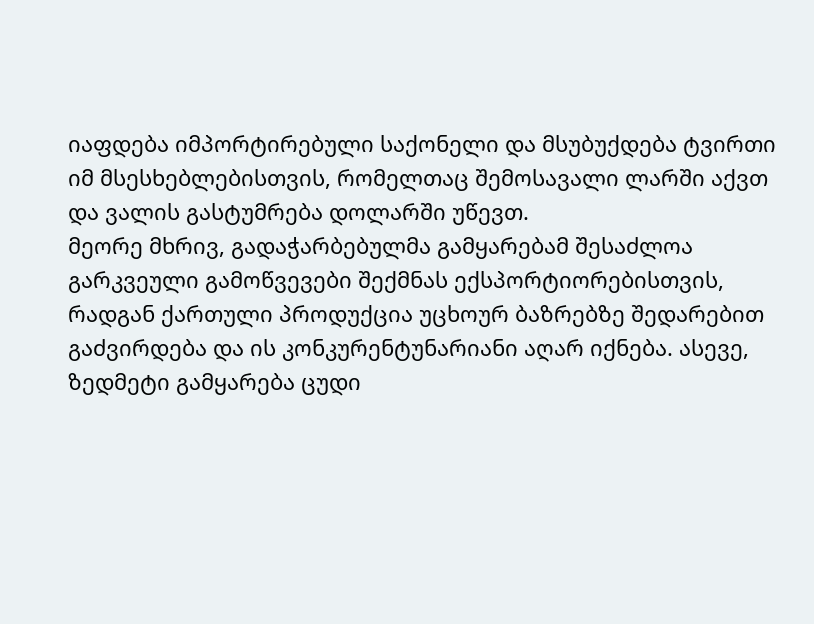იაფდება იმპორტირებული საქონელი და მსუბუქდება ტვირთი იმ მსესხებლებისთვის, რომელთაც შემოსავალი ლარში აქვთ და ვალის გასტუმრება დოლარში უწევთ.
მეორე მხრივ, გადაჭარბებულმა გამყარებამ შესაძლოა გარკვეული გამოწვევები შექმნას ექსპორტიორებისთვის, რადგან ქართული პროდუქცია უცხოურ ბაზრებზე შედარებით გაძვირდება და ის კონკურენტუნარიანი აღარ იქნება. ასევე, ზედმეტი გამყარება ცუდი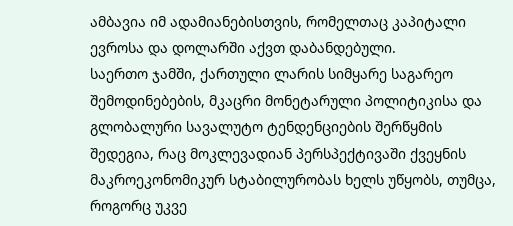ამბავია იმ ადამიანებისთვის, რომელთაც კაპიტალი ევროსა და დოლარში აქვთ დაბანდებული.
საერთო ჯამში, ქართული ლარის სიმყარე საგარეო შემოდინებების, მკაცრი მონეტარული პოლიტიკისა და გლობალური სავალუტო ტენდენციების შერწყმის შედეგია, რაც მოკლევადიან პერსპექტივაში ქვეყნის მაკროეკონომიკურ სტაბილურობას ხელს უწყობს, თუმცა, როგორც უკვე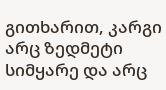გითხარით, კარგი არც ზედმეტი სიმყარე და არც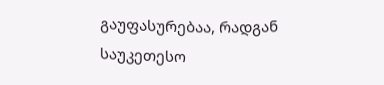გაუფასურებაა, რადგან საუკეთესო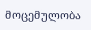მოცემულობა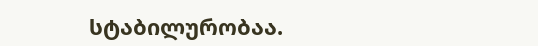სტაბილურობაა.